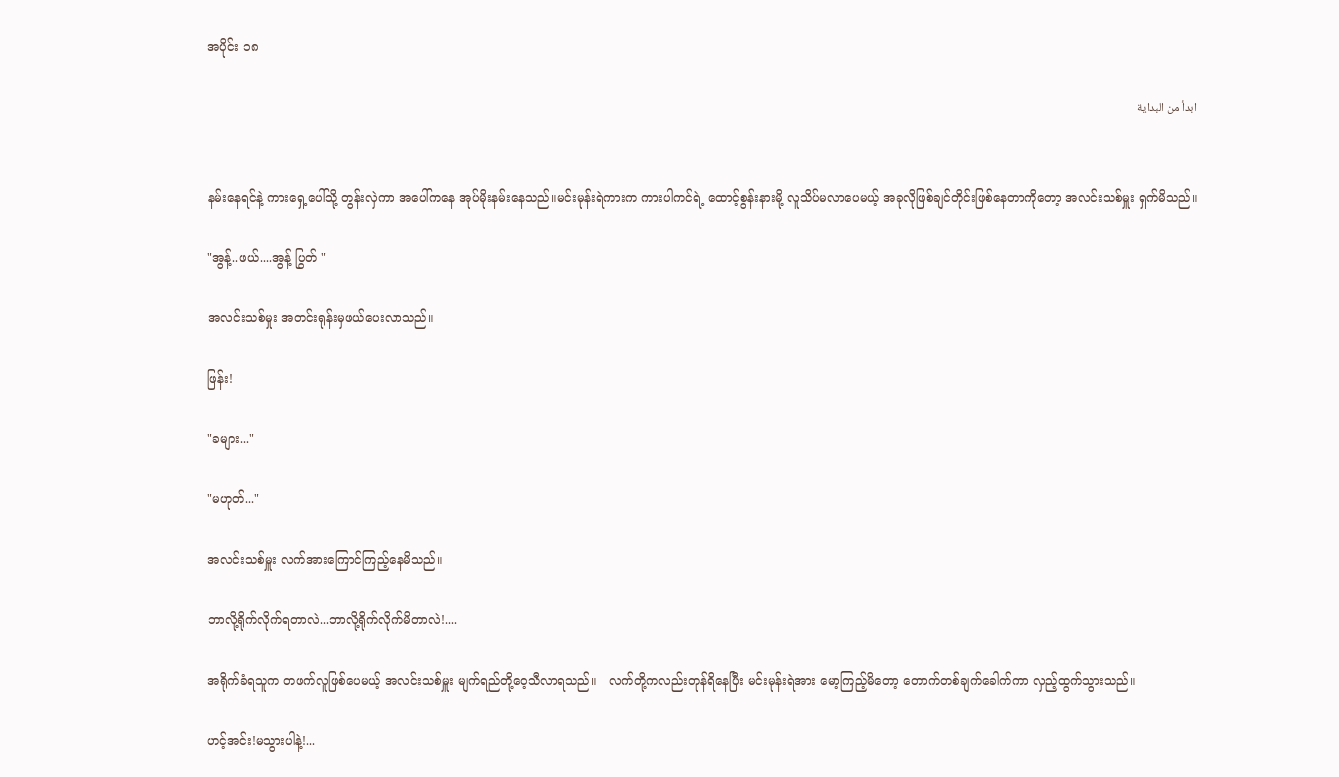အပိုင်း ၁၈

ابدأ من البداية


နမ်းနေရင်နဲ့ ကားရှေ့ပေါ်သို့ တွန်းလှဲကာ အပေါ်ကနေ အုပ်မိုးနမ်းနေသည်။မင်းမုန်းရဲကားက ကားပါကင်ရဲ့ ထောင့်စွန်းနားမို့ လူသိပ်မလာပေမယ့် အခုလိုဖြစ်ချင်တိုင်းဖြစ်နေတာကိုတော့ အလင်းသစ်မှူး ရှက်မိသည်။

"အွန့်..ဖယ်....အွန့် ပြွတ် "

အလင်းသစ်မှုး အတင်းရုန်းမှဖယ်ပေးလာသည်။

ဖြန်း!

"ခများ..."

"မဟုတ်..."

အလင်းသစ်မှူး လက်အားကြောင်ကြည့်နေမိသည်။

ဘာလို့ရိုက်လိုက်ရတာလဲ...ဘာလို့ရိုက်လိုက်မိတာလဲ!....

အရိုက်ခံရသူက တဖက်လူဖြစ်ပေမယ့် အလင်းသစ်မှူး မျက်ရည်တို့ဝေ့သီလာရသည်။   လက်တို့ကလည်းတုန်ရိနေပြီး မင်းမုန်းရဲအား မော့ကြည့်မိတော့ တောက်တစ်ချက်ခေါက်ကာ လှည့်ထွက်သွားသည်။

ဟင့်အင်း!မသွားပါနဲ့!...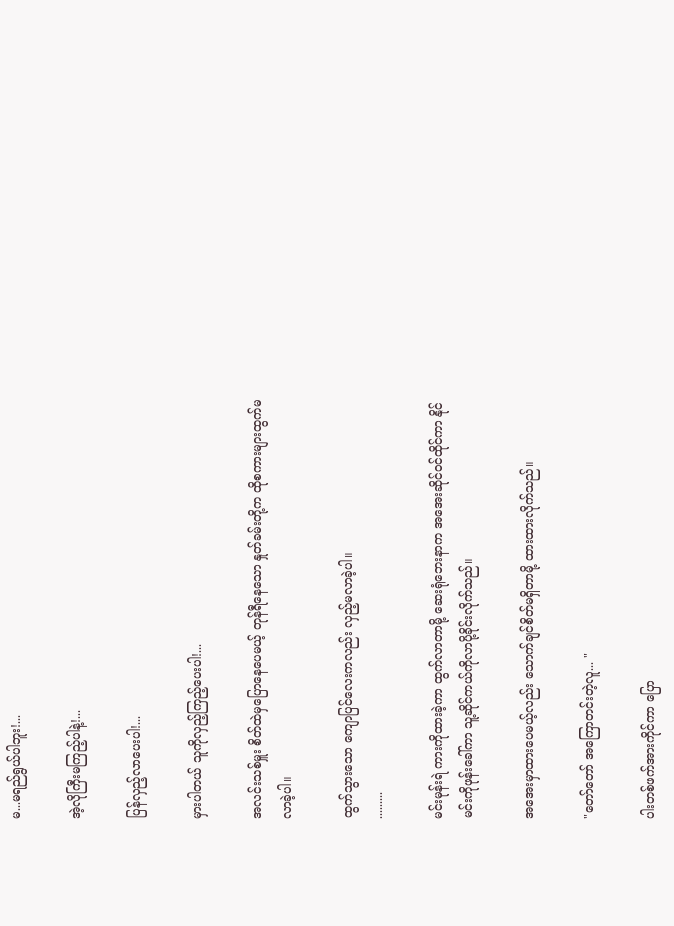မ...မရည်ရွယ်ပါဘူး!...

အဲ့လိုကြီးမကြည့်ပါနဲ့!...

ပြန်လှည့်လာပေးပါ!...

မှားပါတယ် သူကိုလှည့်ကြည့်ပေးပါ!...

အလင်းသစ်မှူး စိတ်ထဲမှပြောနေပေမယ့် တုန်ရီနေသော နှုတ်ခမ်းတို့က ထိုစကားများထွက်မလာခဲ့ပါ။

ထွက်သွားသော ကျောပြင်လေးကလည်း လှည့်မလာခဲ့ပါ။
.........

မင်းမုန်းရဲ ကားကိုထားခဲ့ကာ ထွက်လာတာမို့ ဆေးရုံဘေးနာက အအေးဆိုင်ဝင်ထိုင်ကာ နိုင်မင်းကိုဖုန်းခေါ်ကာ သူ့ဆိုင်ကယ်ကိုလာပို့ခိုင်းလိုက်သည်။

အအေးမှာထားပေမယ့်လည်း သောက်ချင်စိတ်မရှိတာမို့ ထားထားလိုက်သည်။

"တော်တော် အကြောတင်းတဲ့လူ... "

ပါးတစ်ဖက်အားကိုင်ကာ ပြော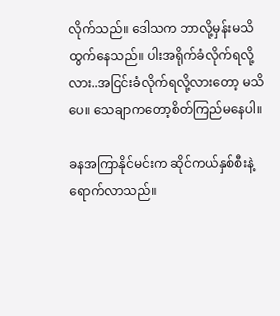လိုက်သည်။ ဒေါသက ဘာလို့မှန်းမသိထွက်နေသည်။ ပါးအရိုက်ခံလိုက်ရလို့လား..အငြင်းခံလိုက်ရလို့လားတော့ မသိပေ။ သေချာကတော့စိတ်ကြည်မနေပါ။

ခနအကြာနိုင်မင်းက ဆိုင်ကယ်နှစ်စီးနဲ့ရောက်လာသည်။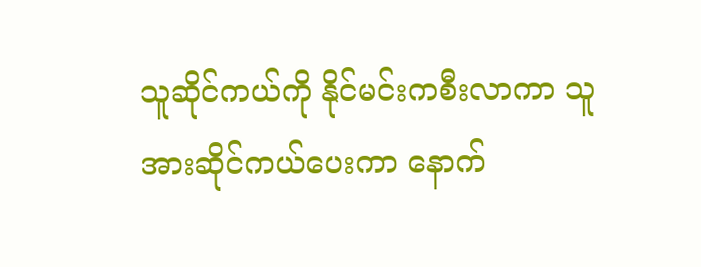သူဆိုင်ကယ်ကို နိုင်မင်းကစီးလာကာ သူအားဆိုင်ကယ်ပေးကာ နောက်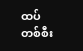ထပ်တစ်စီး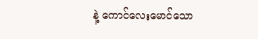နဲ့ ကောင်လေးမောင်သော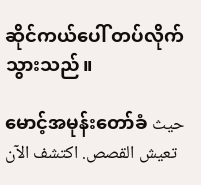ဆိုင်ကယ်ပေါ် တပ်လိုက်သွားသည်။

မောင့်အမုန်းတော်ခံ حيث تعيش القصص. اكتشف الآن